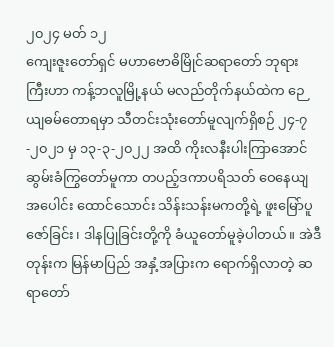၂၀၂၄ မတ် ၁၂
ကျေးဇူးတော်ရှင် မဟာဗောဓိမြိုင်ဆရာတော် ဘုရားကြီးဟာ ကန့်ဘလူမြို့နယ် မလည်တိုက်နယ်ထဲက ဉေယျဓမ်တောရမှာ သီတင်းသုံးတော်မူလျက်ရှိစဉ် ၂၄-၇-၂၀၂၁ မှ ၁၃-၃-၂၀၂၂ အထိ ကိုးလနီးပါးကြာအောင် ဆွမ်းခံကြွတော်မူကာ တပည့်ဒကာပရိသတ် ဝေနေယျအပေါင်း ထောင်သောင်း သိန်းသန်းမကတို့ရဲ့ ဖူးမြော်ပူဇော်ခြင်း၊ ဒါနပြုခြင်းတို့ကို ခံယူတော်မူခဲ့ပါတယ်။ အဲဒီတုန်းက မြန်မာပြည် အနှံ့အပြားက ရောက်ရှိလာတဲ့ ဆရာတော်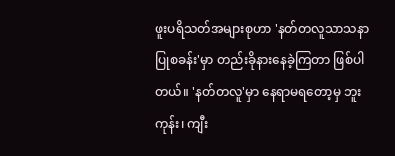ဖူးပရိသတ်အများစုဟာ 'နတ်တလူသာသနာ ပြုစခန်း'မှာ တည်းခိုနားနေခဲ့ကြတာ ဖြစ်ပါတယ်။ 'နတ်တလူ'မှာ နေရာမရတော့မှ ဘူးကုန်း၊ ကျီး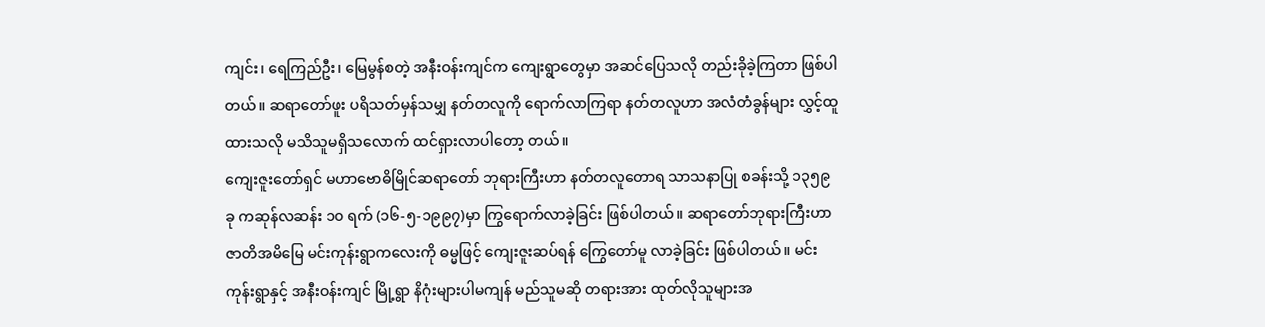ကျင်း၊ ရေကြည်ဦး၊ မြေမွန်စတဲ့ အနီးဝန်းကျင်က ကျေးရွာတွေမှာ အဆင်ပြေသလို တည်းခိုခဲ့ကြတာ ဖြစ်ပါတယ်။ ဆရာတော်ဖူး ပရိသတ်မှန်သမျှ နတ်တလူကို ရောက်လာကြရာ နတ်တလူဟာ အလံတံခွန်များ လွှင့်ထူထားသလို မသိသူမရှိသလောက် ထင်ရှားလာပါတော့ တယ်။
ကျေးဇူးတော်ရှင် မဟာဗောဓိမြိုင်ဆရာတော် ဘုရားကြီးဟာ နတ်တလူတောရ သာသနာပြု စခန်းသို့ ၁၃၅၉ ခု ကဆုန်လဆန်း ၁၀ ရက် (၁၆-၅-၁၉၉၇)မှာ ကြွရောက်လာခဲ့ခြင်း ဖြစ်ပါတယ်။ ဆရာတော်ဘုရားကြီးဟာ ဇာတိအမိမြေ မင်းကုန်းရွာကလေးကို ဓမ္မဖြင့် ကျေးဇူးဆပ်ရန် ကြွေတော်မူ လာခဲ့ခြင်း ဖြစ်ပါတယ်။ မင်းကုန်းရွာနှင့် အနီးဝန်းကျင် မြို့ရွာ နိဂုံးများပါမကျန် မည်သူမဆို တရားအား ထုတ်လိုသူများအ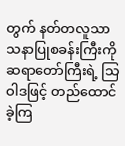တွက် နတ်တလူသာ သနာပြုစခန်းကြီးကို ဆရာတော်ကြီးရဲ့ သြဝါဒဖြင့် တည်ထောင်ခဲ့ကြ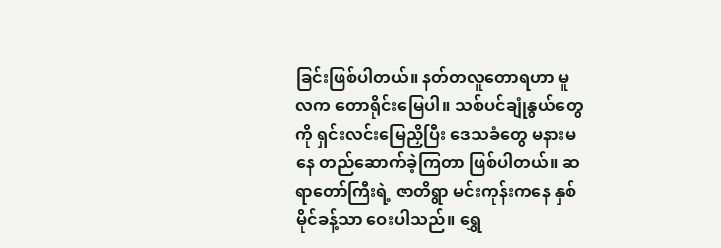ခြင်းဖြစ်ပါတယ်။ နတ်တလူတောရဟာ မူလက တောရိုင်းမြေပါ။ သစ်ပင်ချုံနွယ်တွေကို ရှင်းလင်းမြေညှိပြီး ဒေသခံတွေ မနားမနေ တည်ဆောက်ခဲ့ကြတာ ဖြစ်ပါတယ်။ ဆရာတော်ကြီးရဲ့ ဇာတိရွာ မင်းကုန်းကနေ နှစ်မိုင်ခန့်သာ ဝေးပါသည်။ ရွှေ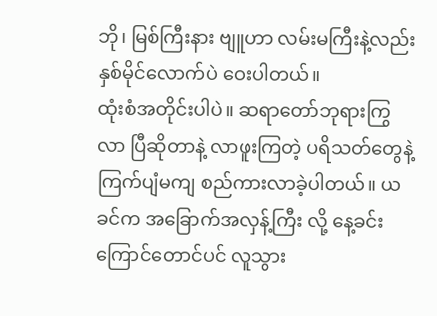ဘို၊ မြစ်ကြီးနား ဗျူဟာ လမ်းမကြီးနဲ့လည်း နှစ်မိုင်လောက်ပဲ ဝေးပါတယ်။
ထုံးစံအတိုင်းပါပဲ။ ဆရာတော်ဘုရားကြွလာ ပြီဆိုတာနဲ့ လာဖူးကြတဲ့ ပရိသတ်တွေနဲ့ ကြက်ပျံမကျ စည်ကားလာခဲ့ပါတယ်။ ယခင်က အခြောက်အလှန့်ကြီး လို့ နေ့ခင်းကြောင်တောင်ပင် လူသွား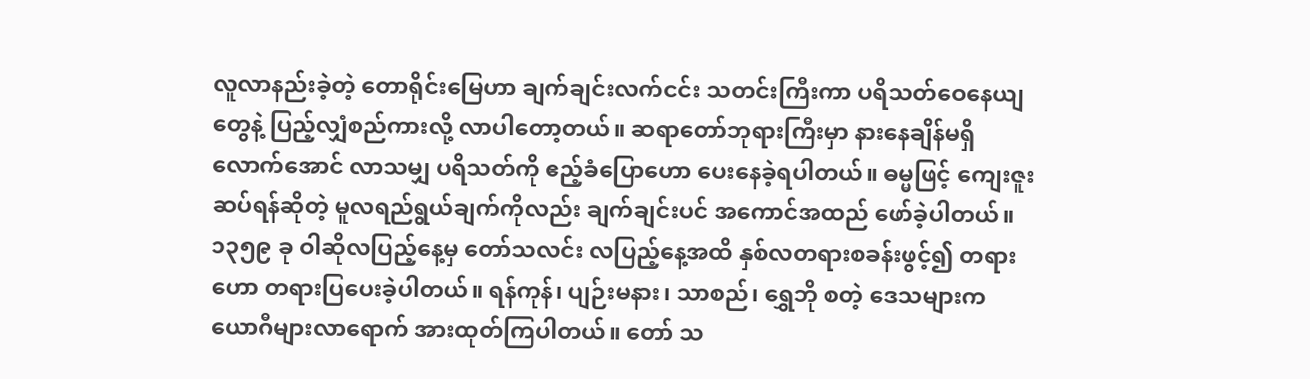လူလာနည်းခဲ့တဲ့ တောရိုင်းမြေဟာ ချက်ချင်းလက်ငင်း သတင်းကြီးကာ ပရိသတ်ဝေနေယျတွေနဲ့ ပြည့်လျှံစည်ကားလို့ လာပါတော့တယ်။ ဆရာတော်ဘုရားကြီးမှာ နားနေချိန်မရှိ လောက်အောင် လာသမျှ ပရိသတ်ကို ဧည့်ခံပြောဟော ပေးနေခဲ့ရပါတယ်။ ဓမ္မဖြင့် ကျေးဇူးဆပ်ရန်ဆိုတဲ့ မူလရည်ရွယ်ချက်ကိုလည်း ချက်ချင်းပင် အကောင်အထည် ဖော်ခဲ့ပါတယ်။ ၁၃၅၉ ခု ဝါဆိုလပြည့်နေ့မှ တော်သလင်း လပြည့်နေ့အထိ နှစ်လတရားစခန်းဖွင့်၍ တရားဟော တရားပြပေးခဲ့ပါတယ်။ ရန်ကုန်၊ ပျဉ်းမနား၊ သာစည်၊ ရွှေဘို စတဲ့ ဒေသများက ယောဂီများလာရောက် အားထုတ်ကြပါတယ်။ တော် သ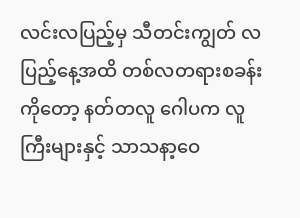လင်းလပြည့်မှ သီတင်းကျွတ် လပြည့်နေ့အထိ တစ်လတရားစခန်းကိုတော့ နတ်တလူ ဂေါပက လူကြီးများနှင့် သာသနာ့ဝေ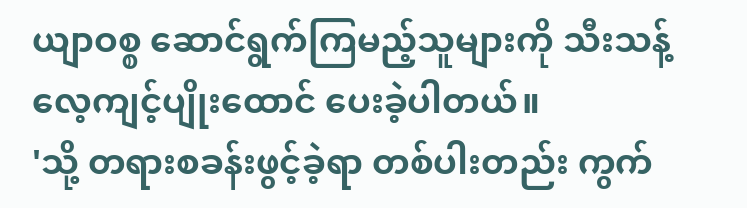ယျာဝစ္စ ဆောင်ရွက်ကြမည့်သူများကို သီးသန့်လေ့ကျင့်ပျိုးထောင် ပေးခဲ့ပါတယ်။
'သို့ တရားစခန်းဖွင့်ခဲ့ရာ တစ်ပါးတည်း ကွက်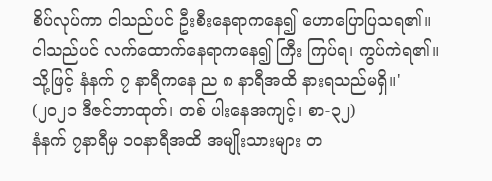စိပ်လုပ်ကာ ငါသည်ပင် ဦးစီးနေရာကနေ၍ ဟောပြောပြသရ၏။ ငါသည်ပင် လက်ထောက်နေရာကနေ၍ ကြီး ကြပ်ရ၊ ကွပ်ကဲရ၏။ သို့ဖြင့် နံနက် ၇ နာရီကနေ ည ၈ နာရီအထိ နားရသည်မရှိ။' (၂၀၂၁ ဒီဇင်ဘာထုတ်၊ တစ် ပါးနေအကျင့်၊ စာ-၃၂)
နံနက် ၇နာရီမှ ၁၀နာရီအထိ အမျိုးသားများ တ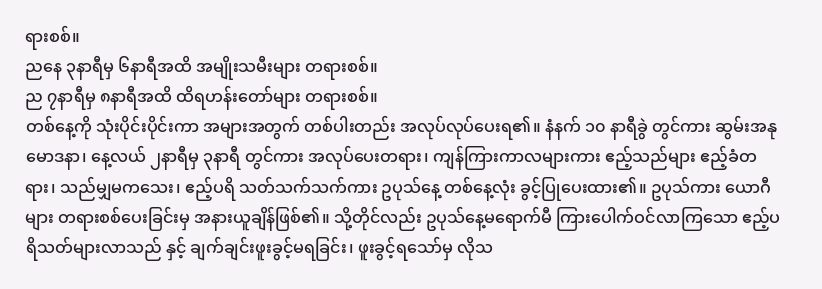ရားစစ်။
ညနေ ၃နာရီမှ ၆နာရီအထိ အမျိုးသမီးများ တရားစစ်။
ည ၇နာရီမှ ၈နာရီအထိ ထိရဟန်းတော်များ တရားစစ်။
တစ်နေ့ကို သုံးပိုင်းပိုင်းကာ အများအတွက် တစ်ပါးတည်း အလုပ်လုပ်ပေးရ၏။ နံနက် ၁၀ နာရီခွဲ တွင်ကား ဆွမ်းအနုမောဒနာ၊ နေ့လယ် ၂နာရီမှ ၃နာရီ တွင်ကား အလုပ်ပေးတရား၊ ကျန်ကြားကာလများကား ဧည့်သည်များ ဧည့်ခံတရား၊ သည်မျှမကသေး၊ ဧည့်ပရိ သတ်သက်သက်ကား ဥပုသ်နေ့ တစ်နေ့လုံး ခွင့်ပြုပေးထား၏။ ဥပုသ်ကား ယောဂီများ တရားစစ်ပေးခြင်းမှ အနားယူချိန်ဖြစ်၏။ သို့တိုင်လည်း ဥပုသ်နေ့မရောက်မီ ကြားပေါက်ဝင်လာကြသော ဧည့်ပရိသတ်များလာသည် နှင့် ချက်ချင်းဖူးခွင့်မရခြင်း၊ ဖူးခွင့်ရသော်မှ လိုသ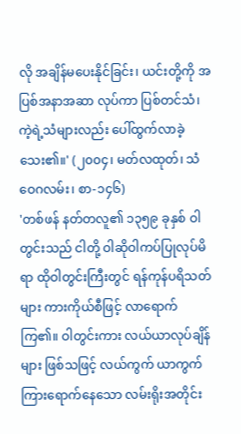လို အချိန်မပေးနိုင်ခြင်း၊ ယင်းတို့ကို အပြစ်အနာအဆာ လုပ်ကာ ပြစ်တင်သံ၊ ကဲ့ရဲ့သံများလည်း ပေါ်ထွက်လာခဲ့သေး၏။' (၂၀၀၄၊ မတ်လထုတ်၊ သံဝေဂလမ်း၊ စာ-၁၄၆)
'တစ်ဖန် နတ်တလူ၏ ၁၃၅၉ ခုနှစ် ဝါတွင်းသည် ငါတို့ ဝါဆိုဝါကပ်ပြုလုပ်မိရာ ထိုဝါတွင်းကြီးတွင် ရန်ကုန်ပရိသတ်များ ကားကိုယ်စီဖြင့် လာရောက်ကြ၏။ ဝါတွင်းကား လယ်ယာလုပ်ချိန်များ ဖြစ်သဖြင့် လယ်ကွက် ယာကွက်ကြားရောက်နေသော လမ်းရိုးအတိုင်း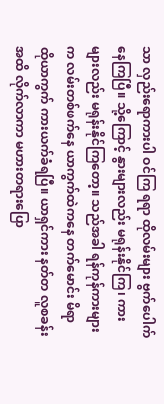သာ လှည်းရောကားပါ ဝင်ကြ ရရာ ထိုလမ်းများ ဗွက်ပေါက်နေကြပြီ။ သို့ကြောင့် နွားများလည်း မရုန်းနိုင်ကြ၊ ကားများလည်း မရုန်းနိုင်ကြတော့။ သည်အခါ ရန်ကုန်ကားများက လမ်းတစ်ဖက်နေ ယာကွက်ထဲကနေ တက်မောင်း မိရာ ထိုယာကွက် ကားယက်ခံရပြီ။ ယာရှင်ကား နတ်တ လူစခန်းအထိ လိုက်လာကာ မဟားတရားပြော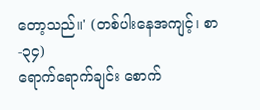တော့သည်။' (တစ်ပါးနေအကျင့်၊ စာ-၃၄)
ရောက်ရောက်ချင်း စောက်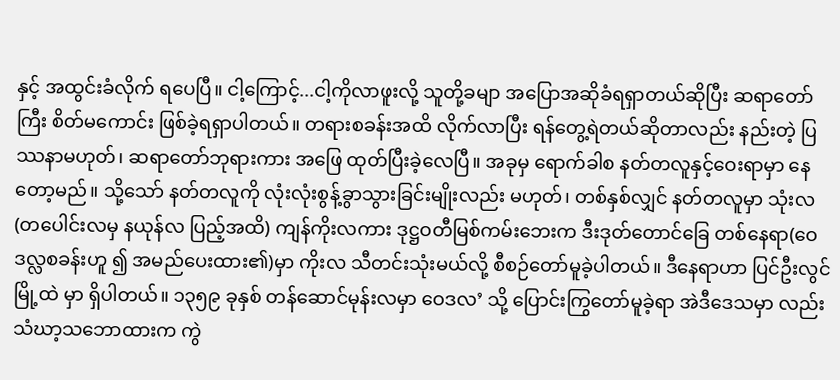နှင့် အထွင်းခံလိုက် ရပေပြီ။ ငါ့ကြောင့်...ငါ့ကိုလာဖူးလို့ သူတို့ခမျာ အပြောအဆိုခံရရှာတယ်ဆိုပြီး ဆရာတော်ကြီး စိတ်မကောင်း ဖြစ်ခဲ့ရရှာပါတယ်။ တရားစခန်းအထိ လိုက်လာပြီး ရန်တွေ့ရဲတယ်ဆိုတာလည်း နည်းတဲ့ ပြဿနာမဟုတ်၊ ဆရာတော်ဘုရားကား အဖြေ ထုတ်ပြီးခဲ့လေပြီ။ အခုမှ ရောက်ခါစ နတ်တလူနှင့်ဝေးရာမှာ နေတော့မည်။ သို့သော် နတ်တလူကို လုံးလုံးစွန့်ခွာသွားခြင်းမျိုးလည်း မဟုတ်၊ တစ်နှစ်လျှင် နတ်တလူမှာ သုံးလ (တပေါင်းလမှ နယုန်လ ပြည့်အထိ) ကျန်ကိုးလကား ဒုဋ္ဌဝတီမြစ်ကမ်းဘေးက ဒီးဒုတ်တောင်ခြေ တစ်နေရာ(ဝေဒလ္လစခန်းဟူ ၍ အမည်ပေးထား၏)မှာ ကိုးလ သီတင်းသုံးမယ်လို့ စီစဉ်တော်မူခဲ့ပါတယ်။ ဒီနေရာဟာ ပြင်ဦးလွင်မြို့ထဲ မှာ ရှိပါတယ်။ ၁၃၅၉ ခုနှစ် တန်ဆောင်မုန်းလမှာ ဝေဒလ’ သို့ ပြောင်းကြွတော်မူခဲ့ရာ အဲဒီဒေသမှာ လည်း သံဃာ့သဘောထားက ကွဲ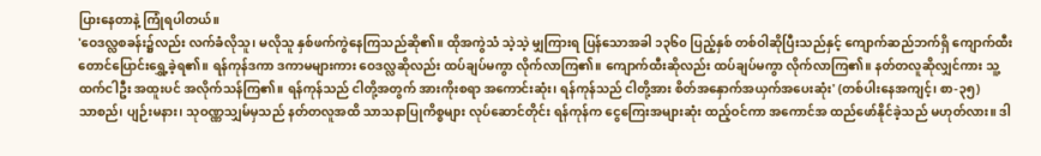ပြားနေတာနဲ့ ကြုံရပါတယ်။
'ဝေဒလ္လစခန်း၌လည်း လက်ခံလိုသူ၊ မလိုသူ နှစ်ဖက်ကွဲနေကြသည်ဆို၏။ ထိုအကွဲသံ သဲ့သဲ့ မျှကြားရ ပြန်သောအခါ ၁၃၆၀ ပြည့်နှစ် တစ်ဝါဆိုပြီးသည်နှင့် ကျောက်ဆည်ဘက်ရှိ ကျောက်ထီး တောင်ပြောင်းရွှေ့ခဲ့ရ၏။ ရန်ကုန်ဒကာ ဒကာမများကား ဝေဒလ္လဆိုလည်း ထပ်ချပ်မကွာ လိုက်လာကြ၏။ ကျောက်ထီးဆိုလည်း ထပ်ချပ်မကွာ လိုက်လာကြ၏။ နတ်တလူဆိုလျှင်ကား သူ့ထက်ငါဦး အထူးပင် အလိုက်သန်ကြ၏။ ရန်ကုန်သည် ငါတို့အတွက် အားကိုးစရာ အကောင်းဆုံး၊ ရန်ကုန်သည် ငါတို့အား စိတ်အနှောက်အယှက်အပေးဆုံး' (တစ်ပါးနေအကျင့်၊ စာ-၃၅)
သာစည်၊ ပျဉ်းမနား၊ သုဝဏ္ဏသျှမ်မှသည် နတ်တလူအထိ သာသနာပြုကိစ္စများ လုပ်ဆောင်တိုင်း ရန်ကုန်က ငွေကြေးအများဆုံး ထည့်ဝင်ကာ အကောင်အ ထည်ဖော်နိုင်ခဲ့သည် မဟုတ်လား။ ဒါ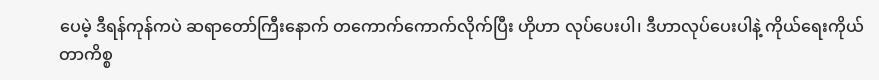ပေမဲ့ ဒီရန်ကုန်ကပဲ ဆရာတော်ကြီးနောက် တကောက်ကောက်လိုက်ပြီး ဟိုဟာ လုပ်ပေးပါ၊ ဒီဟာလုပ်ပေးပါနဲ့ ကိုယ်ရေးကိုယ် တာကိစ္စ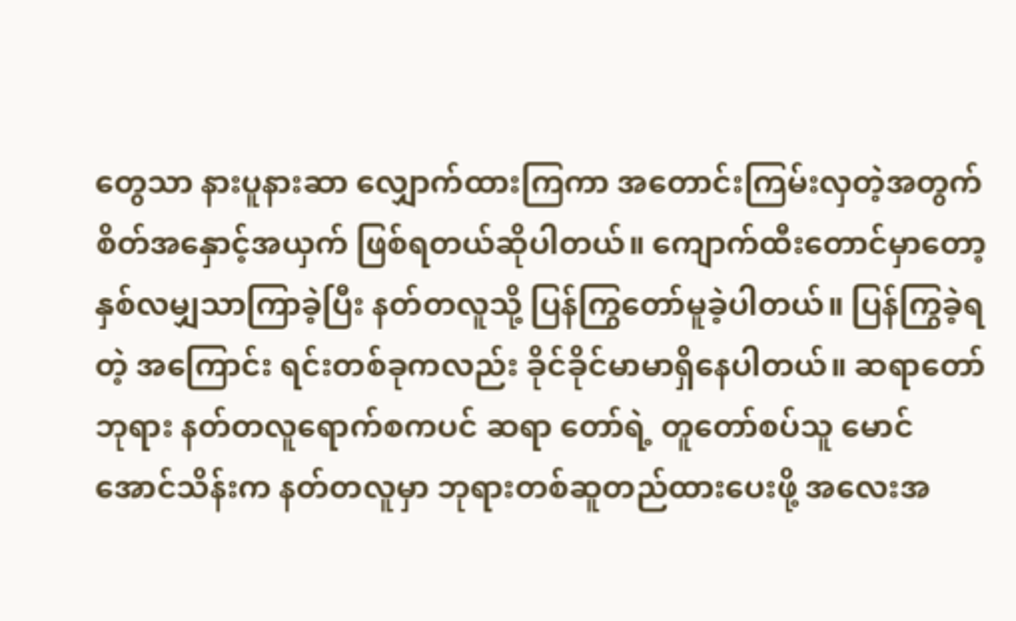တွေသာ နားပူနားဆာ လျှောက်ထားကြကာ အတောင်းကြမ်းလှတဲ့အတွက် စိတ်အနှောင့်အယှက် ဖြစ်ရတယ်ဆိုပါတယ်။ ကျောက်ထီးတောင်မှာတော့ နှစ်လမျှသာကြာခဲ့ပြီး နတ်တလူသို့ ပြန်ကြွတော်မူခဲ့ပါတယ်။ ပြန်ကြွခဲ့ရတဲ့ အကြောင်း ရင်းတစ်ခုကလည်း ခိုင်ခိုင်မာမာရှိနေပါတယ်။ ဆရာတော်ဘုရား နတ်တလူရောက်စကပင် ဆရာ တော်ရဲ့ တူတော်စပ်သူ မောင်အောင်သိန်းက နတ်တလူမှာ ဘုရားတစ်ဆူတည်ထားပေးဖို့ အလေးအ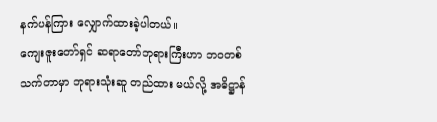နက်ပန်ကြား လျှောက်ထားခဲ့ပါတယ်။
ကျေးဇူးတော်ရှင် ဆရာတော်ဘုရားကြီးဟာ ဘဝတစ်သက်တာမှာ ဘုရားသုံးဆူ တည်ထား မယ်လို့ အဓိဋ္ဌာန်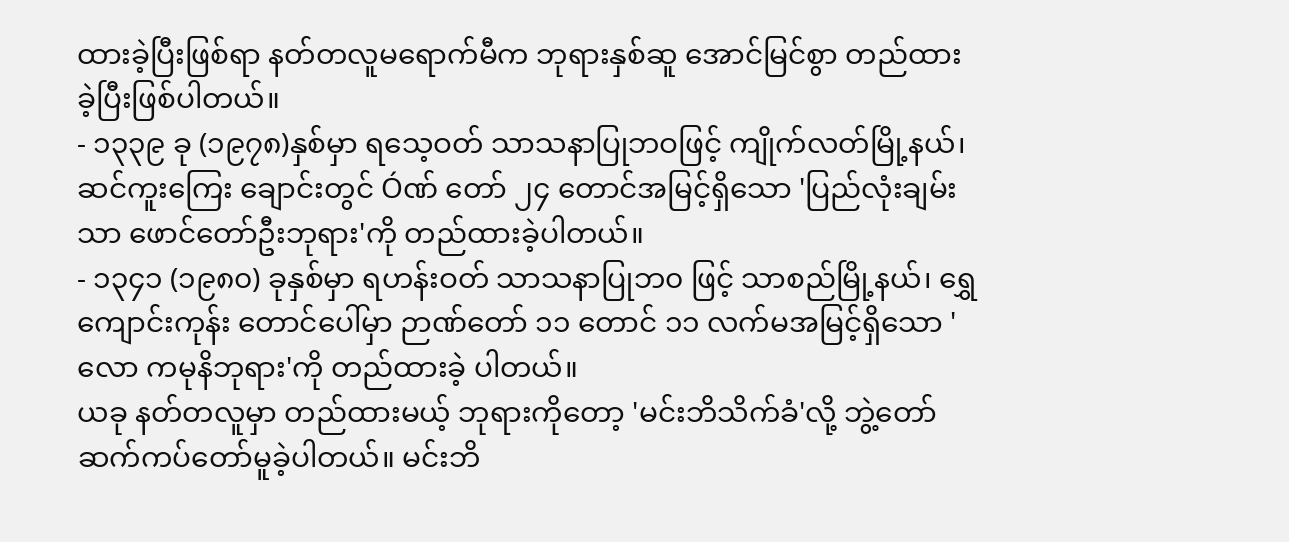ထားခဲ့ပြီးဖြစ်ရာ နတ်တလူမရောက်မီက ဘုရားနှစ်ဆူ အောင်မြင်စွာ တည်ထား ခဲ့ပြီးဖြစ်ပါတယ်။
- ၁၃၃၉ ခု (၁၉၇၈)နှစ်မှာ ရသေ့ဝတ် သာသနာပြုဘဝဖြင့် ကျိုက်လတ်မြို့နယ်၊ ဆင်ကူးကြေး ချောင်းတွင် Óဏ် တော် ၂၄ တောင်အမြင့်ရှိသော 'ပြည်လုံးချမ်းသာ ဖောင်တော်ဦးဘုရား'ကို တည်ထားခဲ့ပါတယ်။
- ၁၃၄၁ (၁၉၈၀) ခုနှစ်မှာ ရဟန်းဝတ် သာသနာပြုဘ၀ ဖြင့် သာစည်မြို့နယ်၊ ရွှေကျောင်းကုန်း တောင်ပေါ်မှာ ဉာဏ်တော် ၁၁ တောင် ၁၁ လက်မအမြင့်ရှိသော 'လော ကမုနိဘုရား'ကို တည်ထားခဲ့ ပါတယ်။
ယခု နတ်တလူမှာ တည်ထားမယ့် ဘုရားကိုတော့ 'မင်းဘိသိက်ခံ'လို့ ဘွဲ့တော် ဆက်ကပ်တော်မူခဲ့ပါတယ်။ မင်းဘိ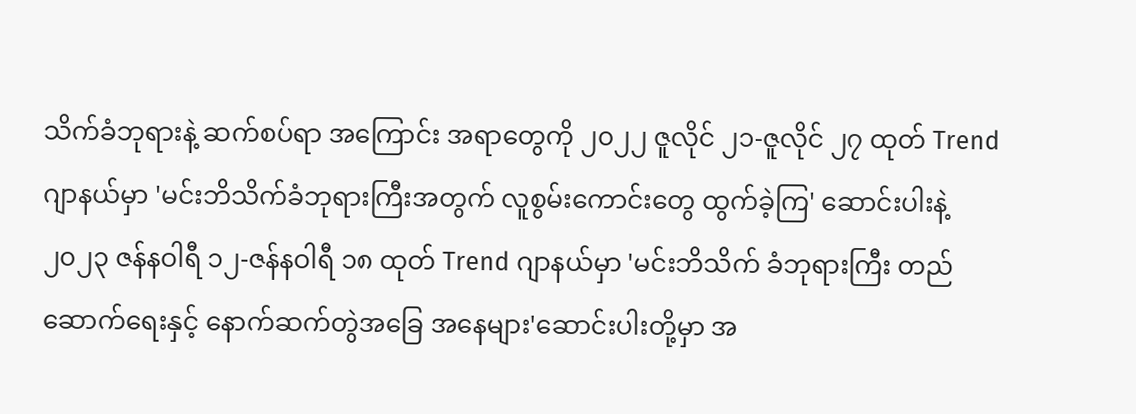သိက်ခံဘုရားနဲ့ ဆက်စပ်ရာ အကြောင်း အရာတွေကို ၂၀၂၂ ဇူလိုင် ၂၁-ဇူလိုင် ၂၇ ထုတ် Trend ဂျာနယ်မှာ 'မင်းဘိသိက်ခံဘုရားကြီးအတွက် လူစွမ်းကောင်းတွေ ထွက်ခဲ့ကြ' ဆောင်းပါးနဲ့ ၂၀၂၃ ဇန်နဝါရီ ၁၂-ဇန်နဝါရီ ၁၈ ထုတ် Trend ဂျာနယ်မှာ 'မင်းဘိသိက် ခံဘုရားကြီး တည်ဆောက်ရေးနှင့် နောက်ဆက်တွဲအခြေ အနေများ'ဆောင်းပါးတို့မှာ အ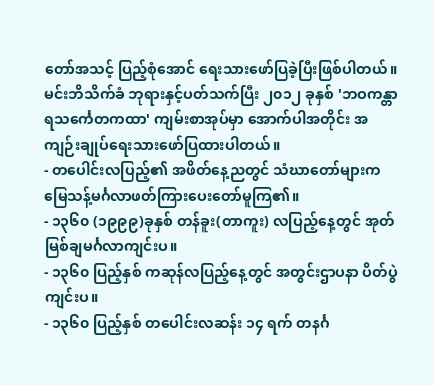တော်အသင့် ပြည့်စုံအောင် ရေးသားဖော်ပြခဲ့ပြီးဖြစ်ပါတယ်။ မင်းဘိသိက်ခံ ဘုရားနှင့်ပတ်သက်ပြီး ၂၀၁၂ ခုနှစ် 'ဘဝကန္တာရသင်္ကေတကထာ' ကျမ်းစာအုပ်မှာ အောက်ပါအတိုင်း အကျဉ်းချုပ်ရေးသားဖော်ပြထားပါတယ်။
- တပေါင်းလပြည့်၏ အဖိတ်နေ့ညတွင် သံဃာတော်များက မြေသန့်မင်္ဂလာဖတ်ကြားပေးတော်မူကြ၏။
- ၁၃၆၀ (၁၉၉၉)ခုနှစ် တန်ခူး(တာကူး) လပြည့်နေ့တွင် အုတ်မြစ်ချမင်္ဂလာကျင်းပ။
- ၁၃၆၀ ပြည့်နှစ် ကဆုန်လပြည့်နေ့တွင် အတွင်းဌာပနာ ပိတ်ပွဲကျင်းပ။
- ၁၃၆၀ ပြည့်နှစ် တပေါင်းလဆန်း ၁၄ ရက် တနင်္ဂ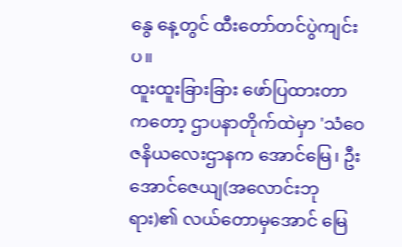နွေ နေ့တွင် ထီးတော်တင်ပွဲကျင်းပ။
ထူးထူးခြားခြား ဖော်ပြထားတာကတော့ ဌာပနာတိုက်ထဲမှာ 'သံဝေဇနိယလေးဌာနက အောင်မြေ၊ ဦးအောင်ဇေယျ(အလောင်းဘုရား)၏ လယ်တောမှအောင် မြေ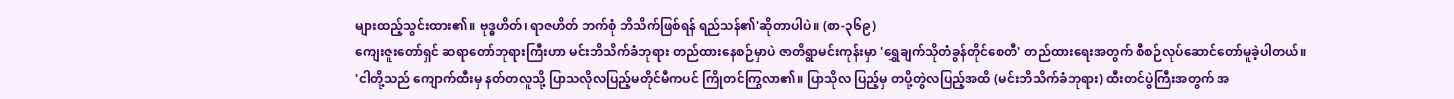များထည့်သွင်းထား၏။ ဗုဒ္ဓဟိတ်၊ ရာဇဟိတ် ဘက်စုံ ဘိသိက်ဖြစ်ရန် ရည်သန်၏'ဆိုတာပါပဲ။ (စာ-၃၆၉)
ကျေးဇူးတော်ရှင် ဆရာတော်ဘုရားကြီးဟာ မင်းဘိသိက်ခံဘုရား တည်ထားနေစဉ်မှာပဲ ဇာတိရွာမင်းကုန်းမှာ 'ရွှေချက်သိုတံခွန်တိုင်စေတီ' တည်ထားရေးအတွက် စီစဉ်လုပ်ဆောင်တော်မူခဲ့ပါတယ်။
'ငါတို့သည် ကျောက်ထီးမှ နတ်တလူသို့ ပြာသလိုလပြည့်မတိုင်မီကပင် ကြိုတင်ကြွလာ၏။ ပြာသိုလ ပြည့်မှ တပို့တွဲလပြည့်အထိ (မင်းဘိသိက်ခံဘုရား) ထီးတင်ပွဲကြီးအတွက် အ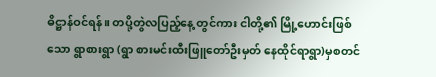ဓိဋ္ဌာန်ဝင်ရန်။ တပို့တွဲလပြည့်နေ့ တွင်ကား ငါတို့၏ မြို့ဟောင်းဖြစ်သော ရွာစားရွာ (ရွာ စားမင်းထီးဖြူတော်ဦးမှတ် နေထိုင်ရာရွာ)မှစတင်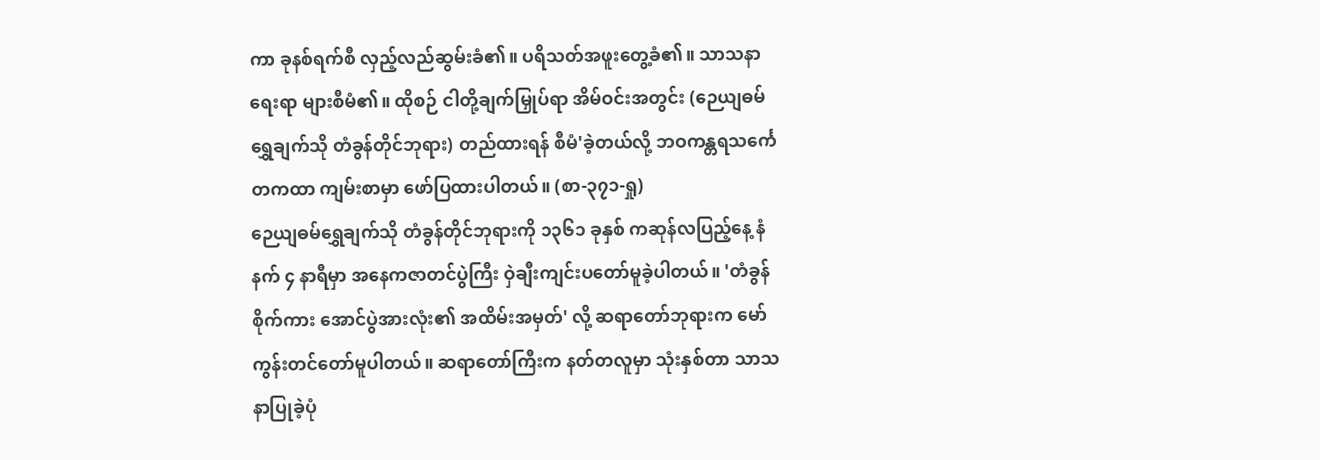ကာ ခုနစ်ရက်စီ လှည့်လည်ဆွမ်းခံ၏။ ပရိသတ်အဖူးတွေ့ခံ၏။ သာသနာရေးရာ များစီမံ၏။ ထိုစဉ် ငါတို့ချက်မြှုပ်ရာ အိမ်ဝင်းအတွင်း (ဉေယျဓမ်ရွှေချက်သို တံခွန်တိုင်ဘုရား) တည်ထားရန် စီမံ'ခဲ့တယ်လို့ ဘဝကန္တရသင်္ကေတကထာ ကျမ်းစာမှာ ဖော်ပြထားပါတယ်။ (စာ-၃၇၁-ရှု)
ဉေယျဓမ်ရွှေချက်သို တံခွန်တိုင်ဘုရားကို ၁၃၆၁ ခုနှစ် ကဆုန်လပြည့်နေ့ နံနက် ၄ နာရီမှာ အနေကဇာတင်ပွဲကြီး ဝှဲချီးကျင်းပတော်မူခဲ့ပါတယ်။ 'တံခွန်စိုက်ကား အောင်ပွဲအားလုံး၏ အထိမ်းအမှတ်' လို့ ဆရာတော်ဘုရားက မော်ကွန်းတင်တော်မူပါတယ်။ ဆရာတော်ကြီးက နတ်တလူမှာ သုံးနှစ်တာ သာသနာပြုခဲ့ပုံ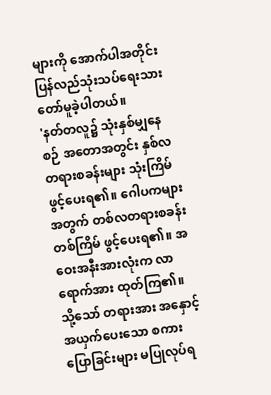များကို အောက်ပါအတိုင်း ပြန်လည်သုံးသပ်ရေးသား တော်မူခဲ့ပါတယ်။
'နတ်တလူ၌ သုံးနှစ်မျှနေစဉ် အတောအတွင်း နှစ်လတရားစခန်းများ သုံးကြိမ်ဖွင့်ပေးရ၏။ ဂေါပကများ အတွက် တစ်လတရားစခန်းတစ်ကြိမ် ဖွင့်ပေးရ၏။ အဝေးအနီးအားလုံးက လာရောက်အား ထုတ်ကြ၏။ သို့သော် တရားအား အနှောင့်အယှက်ပေးသော စကားပြောခြင်းများ မပြုလုပ်ရ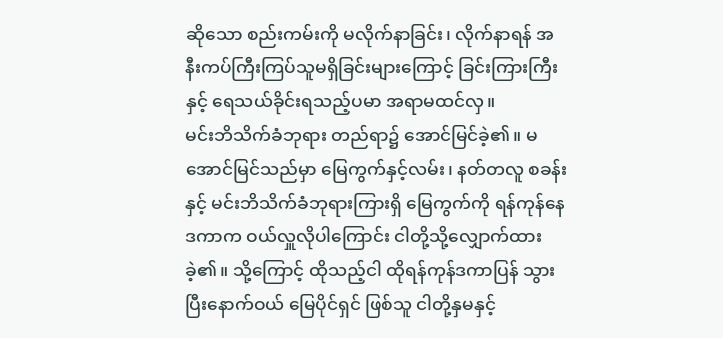ဆိုသော စည်းကမ်းကို မလိုက်နာခြင်း၊ လိုက်နာရန် အနီးကပ်ကြီးကြပ်သူမရှိခြင်းများကြောင့် ခြင်းကြားကြီးနှင့် ရေသယ်ခိုင်းရသည့်ပမာ အရာမထင်လှ။
မင်းဘိသိက်ခံဘုရား တည်ရာ၌ အောင်မြင်ခဲ့၏။ မအောင်မြင်သည်မှာ မြေကွက်နှင့်လမ်း၊ နတ်တလူ စခန်းနှင့် မင်းဘိသိက်ခံဘုရားကြားရှိ မြေကွက်ကို ရန်ကုန်နေ ဒကာက ဝယ်လှူလိုပါကြောင်း ငါတို့သို့လျှောက်ထားခဲ့၏။ သို့ကြောင့် ထိုသည့်ငါ ထိုရန်ကုန်ဒကာပြန် သွားပြီးနောက်ဝယ် မြေပိုင်ရှင် ဖြစ်သူ ငါတို့နှမနှင့်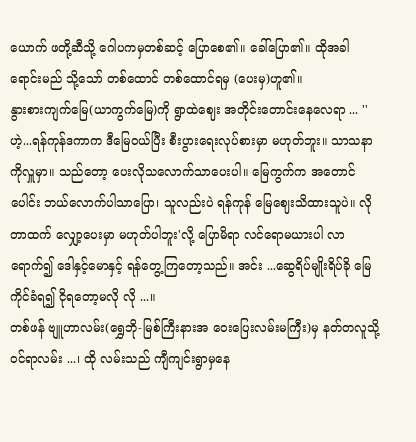ယောက် ဖတို့ဆီသို့ ဂေါပကမှတစ်ဆင့် ပြောစေ၏။ ခေါ်ပြော၏။ ထိုအခါ ရောင်းမည် သို့သော် တစ်ထောင် တစ်ထောင်ရမှ (ပေးမှ)ဟူ၏။
နွားစားကျက်မြေ(ယာကွက်မြေ)ကို ရွာထဲဈေး အတိုင်းတောင်းနေလေရာ ... ''ဟဲ့...ရန်ကုန်ဒကာက ဒီမြေဝယ်ပြီး စီးပွားရေးလုပ်စားမှာ မဟုတ်ဘူး။ သာသနာကိုလှူမှာ။ သည်တော့ ပေးလိုသလောက်သာပေးပါ။ မြေကွက်က အတောင်ပေါင်း ဘယ်လောက်ပါသာပြော၊ သူလည်းပဲ ရန်ကုန် မြေဈေးသိထားသူပဲ။ လိုတာထက် လျှော့ပေးမှာ မဟုတ်ပါဘူး'လို့ ပြောမိရာ လင်ရောမယားပါ လာရောက်၍ ဒေါနှင့်မောနှင့် ရန်တွေ့ကြတော့သည်။ အင်း ...ဆွေရိပ်မျိုးရိပ်ခို မြေကိုင်ခံရ၍ ငိုရတော့မလို လို ...။
တစ်ဖန် ဗျူဟာလမ်း(ရွှေဘို-မြစ်ကြီးနားအ ဝေးပြေးလမ်းမကြီး)မှ နတ်တလူသို့ ဝင်ရာလမ်း ...၊ ထို လမ်းသည် ကျီကျင်းရွာမှနေ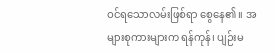ဝင်ရသောလမ်းဖြစ်ရာ စွေနေ၏။ အများစုကားများက ရန်ကုန်၊ ပျဉ်းမ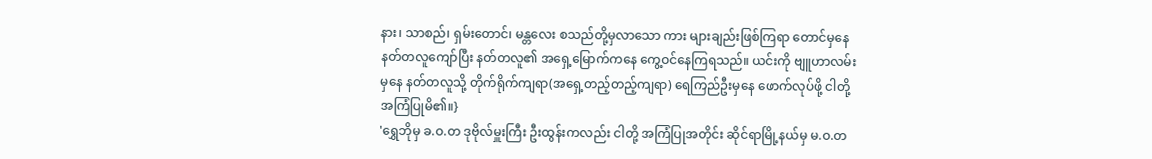နား၊ သာစည်၊ ရှမ်းတောင်၊ မန္တလေး စသည်တို့မှလာသော ကား များချည်းဖြစ်ကြရာ တောင်မှနေ နတ်တလူကျော်ပြီး နတ်တလူ၏ အရှေ့မြောက်ကနေ ကွေ့ဝင်နေကြရသည်။ ယင်းကို ဗျူဟာလမ်းမှနေ နတ်တလူသို့ တိုက်ရိုက်ကျရာ(အရှေ့တည့်တည့်ကျရာ) ရေကြည်ဦးမှနေ ဖောက်လုပ်ဖို့ ငါတို့ အကြံပြုမိ၏။}
'ရွှေဘိုမှ ခ.ဝ.တ ဒုဗိုလ်မှူးကြီး ဦးထွန်းကလည်း ငါတို့ အကြံပြုအတိုင်း ဆိုင်ရာမြို့နယ်မှ မ.ဝ.တ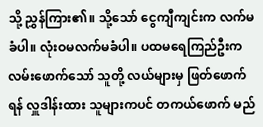သို့ ညွှန်ကြား၏။ သို့သော် ငွေကျီကျင်းက လက်မခံပါ။ လုံးဝမလက်မခံပါ။ ပထမရေကြည်ဦးက လမ်းဖောက်သော် သူတို့ လယ်များမှ ဖြတ်ဖောက်ရန် လှူဒါန်းထား သူများကပင် တကယ်ဖောက် မည်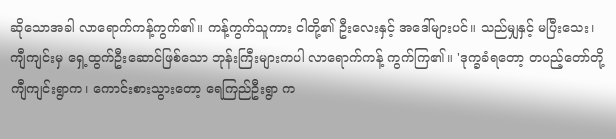ဆိုသောအခါ လာရောက်ကန့်ကွက်၏။ ကန့်ကွက်သူကား ငါတို့၏ ဦးလေးနှင့် အဒေါ်များပင်။ သည်မျှနှင့် မပြီးသေး၊ ကျီကျင်းမှ ရှေ့ထွက်ဦးဆောင်ဖြစ်သော ဘုန်းကြီးများကပါ လာရောက်ကန့် ကွက်ကြ၏။ 'ဒုက္ခခံရတော့ တပည့်တော်တို့ ကျီကျင်းရွာက၊ ကောင်းစားသွားတော့ ရေကြည်ဦးရွာ က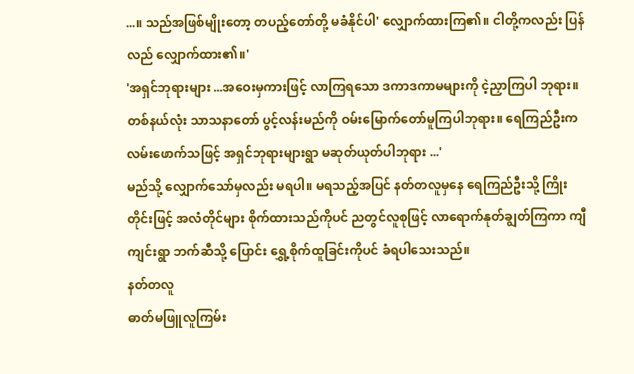...။ သည်အဖြစ်မျိုးတော့ တပည့်တော်တို့ မခံနိုင်ပါ' လျှောက်ထားကြ၏။ ငါတို့ကလည်း ပြန်လည် လျှောက်ထား၏။'
'အရှင်ဘုရားများ ...အဝေးမှကားဖြင့် လာကြရသော ဒကာဒကာမများကို ငဲ့ညှာကြပါ ဘုရား။ တစ်နယ်လုံး သာသနာတော် ပွင့်လန်းမည်ကို ဝမ်းမြောက်တော်မူကြပါဘုရား။ ရေကြည်ဦးက လမ်းဖောက်သဖြင့် အရှင်ဘုရားများရွာ မဆုတ်ယုတ်ပါဘုရား ...'
မည်သို့ လျှောက်သော်မှလည်း မရပါ။ မရသည့်အပြင် နတ်တလူမှနေ ရေကြည်ဦးသို့ ကြိုး တိုင်းဖြင့် အလံတိုင်များ စိုက်ထားသည်ကိုပင် ညတွင်လူစုဖြင့် လာရောက်နုတ်ချွတ်ကြကာ ကျီကျင်းရွာ ဘက်ဆီသို့ ပြောင်း ရွှေ့စိုက်ထူခြင်းကိုပင် ခံရပါသေးသည်။
နတ်တလူ
ဓာတ်မဖြူလူကြမ်း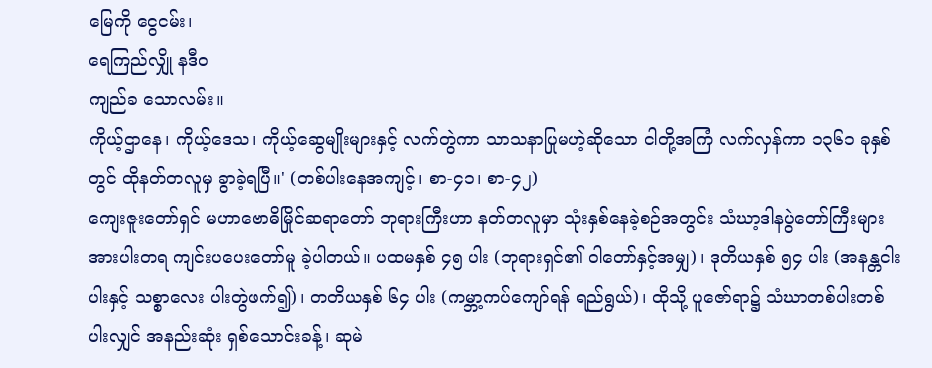မြေကို ငွေငမ်း၊
ရေကြည်လျှို နဒီဝ
ကျည်ခ သောလမ်း။
ကိုယ့်ဌာနေ၊ ကိုယ့်ဒေသ၊ ကိုယ့်ဆွေမျိုးများနှင့် လက်တွဲကာ သာသနာပြုမဟဲ့ဆိုသော ငါတို့အကြံ လက်လှန်ကာ ၁၃၆၁ ခုနှစ်တွင် ထိုနတ်တလူမှ ခွာခဲ့ရပြီ။' (တစ်ပါးနေအကျင့်၊ စာ-၄၁၊ စာ-၄၂)
ကျေးဇူးတော်ရှင် မဟာဗောဓိမြိုင်ဆရာတော် ဘုရားကြီးဟာ နတ်တလူမှာ သုံးနှစ်နေခဲ့စဉ်အတွင်း သံဃာ့ဒါနပွဲတော်ကြီးများ အားပါးတရ ကျင်းပပေးတော်မူ ခဲ့ပါတယ်။ ပထမနှစ် ၄၅ ပါး (ဘုရားရှင်၏ ဝါတော်နှင့်အမျှ)၊ ဒုတိယနှစ် ၅၄ ပါး (အနန္တငါးပါးနှင့် သစ္စာလေး ပါးတွဲဖက်၍)၊ တတိယနှစ် ၆၄ ပါး (ကမ္ဘာ့ကပ်ကျော်ရန် ရည်ရွယ်)၊ ထိုသို့ ပူဇော်ရာ၌ သံဃာတစ်ပါးတစ်ပါးလျှင် အနည်းဆုံး ရှစ်သောင်းခန့်၊ ဆုမဲ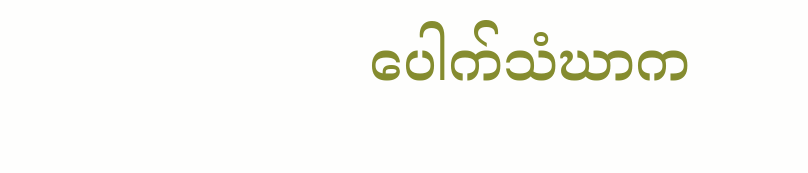ပေါက်သံဃာက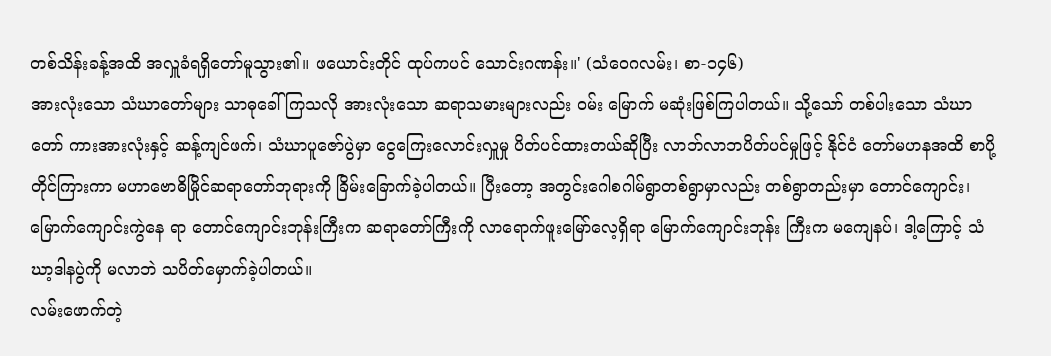တစ်သိန်းခန့်အထိ အလှူခံရရှိတော်မူသွား၏။ ဖယောင်းတိုင် ထုပ်ကပင် သောင်းဂဏန်း။' (သံဝေဂလမ်း၊ စာ-၁၄၆)
အားလုံးသော သံဃာတော်များ သာဓုခေါ်ကြသလို အားလုံးသော ဆရာသမားများလည်း ဝမ်း မြောက် မဆုံးဖြစ်ကြပါတယ်။ သို့သော် တစ်ပါးသော သံဃာတော် ကားအားလုံးနှင့် ဆန့်ကျင်ဖက်၊ သံဃာပူဇော်ပွဲမှာ ငွေကြေးလောင်းလှူမှု ပိတ်ပင်ထားတယ်ဆိုပြီး လာဘ်လာဘပိတ်ပင်မှုဖြင့် နိုင်ငံ တော်မဟနအထိ စာပို့တိုင်ကြားကာ မဟာဗောဓိမြိုင်ဆရာတော်ဘုရားကို ခြိမ်းခြောက်ခဲ့ပါတယ်။ ပြီးတော့ အတွင်းဂေါစဂါမ်ရွာတစ်ရွာမှာလည်း တစ်ရွာတည်းမှာ တောင်ကျောင်း၊ မြောက်ကျောင်းကွဲနေ ရာ တောင်ကျောင်းဘုန်းကြီးက ဆရာတော်ကြီးကို လာရောက်ဖူးမြော်လေ့ရှိရာ မြောက်ကျောင်းဘုန်း ကြီးက မကျေနပ်၊ ဒါ့ကြောင့် သံဃာ့ဒါနပွဲကို မလာဘဲ သပိတ်မှောက်ခဲ့ပါတယ်။
လမ်းဖောက်တဲ့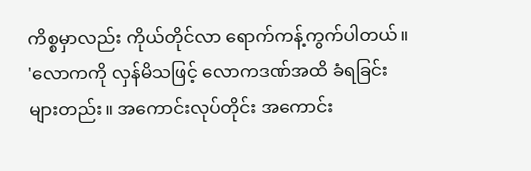ကိစ္စမှာလည်း ကိုယ်တိုင်လာ ရောက်ကန့်ကွက်ပါတယ်။
'လောကကို လှန်မိသဖြင့် လောကဒဏ်အထိ ခံရခြင်းများတည်း။ အကောင်းလုပ်တိုင်း အကောင်း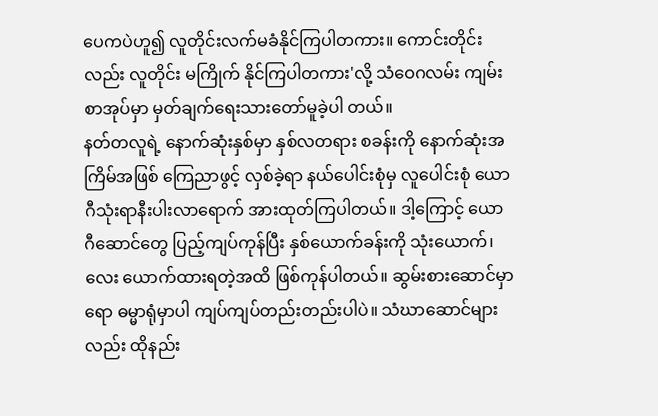ပေကပဲဟူ၍ လူတိုင်းလက်မခံနိုင်ကြပါတကား။ ကောင်းတိုင်းလည်း လူတိုင်း မကြိုက် နိုင်ကြပါတကား'လို့ သံဝေဂလမ်း ကျမ်းစာအုပ်မှာ မှတ်ချက်ရေးသားတော်မူခဲ့ပါ တယ်။
နတ်တလူရဲ့ နောက်ဆုံးနှစ်မှာ နှစ်လတရား စခန်းကို နောက်ဆုံးအကြိမ်အဖြစ် ကြေညာဖွင့် လှစ်ခဲ့ရာ နယ်ပေါင်းစုံမှ လူပေါင်းစုံ ယောဂီသုံးရာနီးပါးလာရောက် အားထုတ်ကြပါတယ်။ ဒါ့ကြောင့် ယောဂီဆောင်တွေ ပြည့်ကျပ်ကုန်ပြီး နှစ်ယောက်ခန်းကို သုံးယောက်၊ လေး ယောက်ထားရတဲ့အထိ ဖြစ်ကုန်ပါတယ်။ ဆွမ်းစားဆောင်မှာရော ဓမ္မာရုံမှာပါ ကျပ်ကျပ်တည်းတည်းပါပဲ။ သံဃာဆောင်များလည်း ထိုနည်း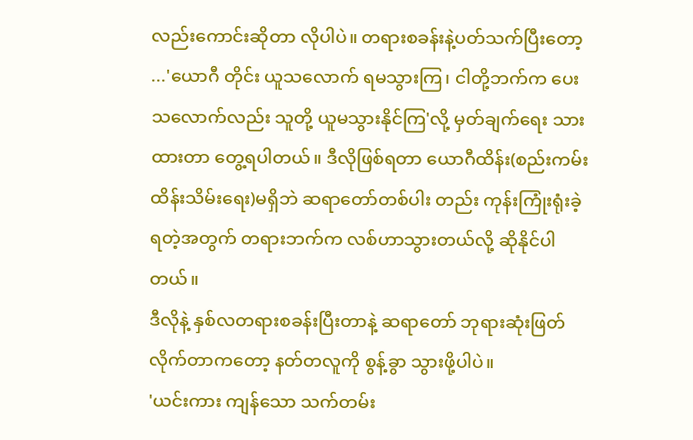လည်းကောင်းဆိုတာ လိုပါပဲ။ တရားစခန်းနဲ့ပတ်သက်ပြီးတော့ ...'ယောဂီ တိုင်း ယူသလောက် ရမသွားကြ၊ ငါတို့ဘက်က ပေးသလောက်လည်း သူတို့ ယူမသွားနိုင်ကြ'လို့ မှတ်ချက်ရေး သားထားတာ တွေ့ရပါတယ်။ ဒီလိုဖြစ်ရတာ ယောဂီထိန်း(စည်းကမ်းထိန်းသိမ်းရေး)မရှိဘဲ ဆရာတော်တစ်ပါး တည်း ကုန်းကြုံးရုံးခဲ့ရတဲ့အတွက် တရားဘက်က လစ်ဟာသွားတယ်လို့ ဆိုနိုင်ပါ တယ်။
ဒီလိုနဲ့ နှစ်လတရားစခန်းပြီးတာနဲ့ ဆရာတော် ဘုရားဆုံးဖြတ်လိုက်တာကတော့ နတ်တလူကို စွန့်ခွာ သွားဖို့ပါပဲ။
'ယင်းကား ကျန်သော သက်တမ်း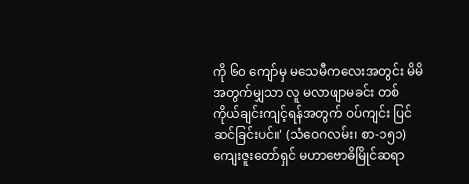ကို ၆၀ ကျော်မှ မသေမီကလေးအတွင်း မိမိအတွက်မျှသာ လူ မလာဖျာမခင်း တစ်ကိုယ်ချင်းကျင့်ရန်အတွက် ဝပ်ကျင်း ပြင်ဆင်ခြင်းပင်။' (သံဝေဂလမ်း၊ စာ-၁၅၁)
ကျေးဇူးတော်ရှင် မဟာဗောဓိမြိုင်ဆရာ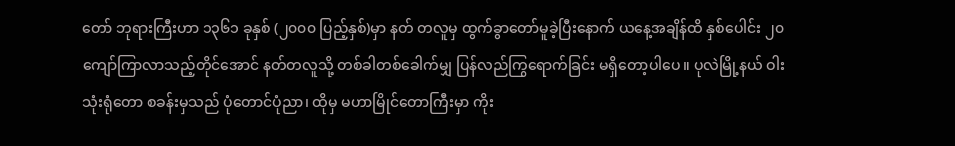တော် ဘုရားကြီးဟာ ၁၃၆၁ ခုနှစ် (၂၀၀၀ ပြည့်နှစ်)မှာ နတ် တလူမှ ထွက်ခွာတော်မူခဲ့ပြီးနောက် ယနေ့အချိန်ထိ နှစ်ပေါင်း ၂၀ ကျော်ကြာလာသည့်တိုင်အောင် နတ်တလူသို့ တစ်ခါတစ်ခေါက်မျှ ပြန်လည်ကြွရောက်ခြင်း မရှိတော့ပါပေ။ ပုလဲမြို့နယ် ဝါးသုံးရုံတော စခန်းမှသည် ပုံတောင်ပုံညာ၊ ထိုမှ မဟာမြိုင်တောကြီးမှာ ကိုး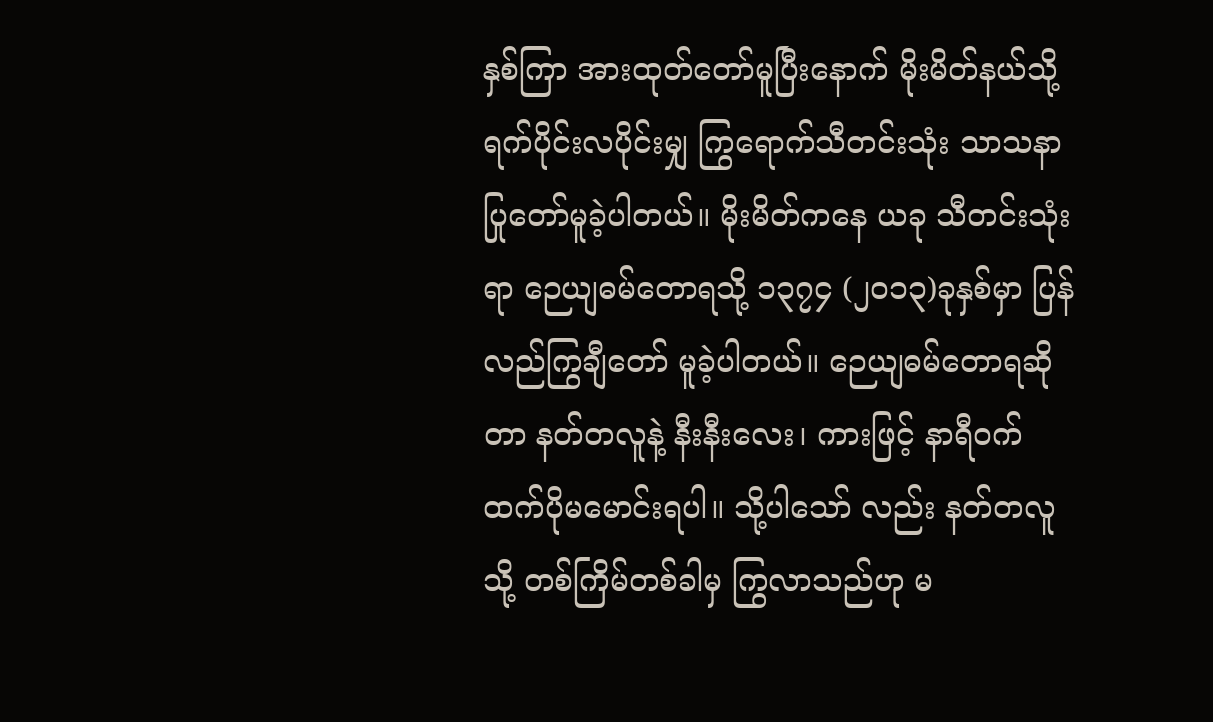နှစ်ကြာ အားထုတ်တော်မူပြီးနောက် မိုးမိတ်နယ်သို့ ရက်ပိုင်းလပိုင်းမျှ ကြွရောက်သီတင်းသုံး သာသနာပြုတော်မူခဲ့ပါတယ်။ မိုးမိတ်ကနေ ယခု သီတင်းသုံးရာ ဉေယျဓမ်တောရသို့ ၁၃၇၄ (၂၀၁၃)ခုနှစ်မှာ ပြန်လည်ကြွချီတော် မူခဲ့ပါတယ်။ ဉေယျဓမ်တောရဆိုတာ နတ်တလူနဲ့ နီးနီးလေး၊ ကားဖြင့် နာရီဝက်ထက်ပိုမမောင်းရပါ။ သို့ပါသော် လည်း နတ်တလူသို့ တစ်ကြိမ်တစ်ခါမှ ကြွလာသည်ဟု မ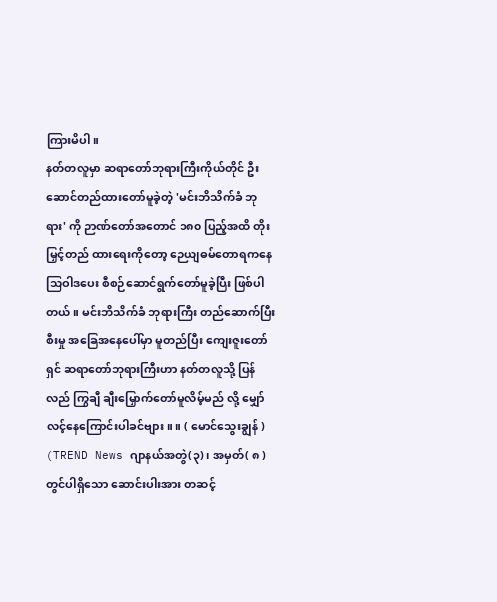ကြားမိပါ။
နတ်တလူမှာ ဆရာတော်ဘုရားကြီးကိုယ်တိုင် ဦးဆောင်တည်ထားတော်မူခဲ့တဲ့ 'မင်းဘိသိက်ခံ ဘုရား' ကို ဉာဏ်တော်အတောင် ၁၈၀ ပြည့်အထိ တိုးမြှင့်တည် ထားရေးကိုတော့ ဉေယျဓမ်တောရကနေ သြဝါဒပေး စီစဉ်ဆောင်ရွက်တော်မူခဲ့ပြီး ဖြစ်ပါတယ်။ မင်းဘိသိက်ခံ ဘုရားကြီး တည်ဆောက်ပြီး စီးမှု အခြေအနေပေါ်မှာ မူတည်ပြီး ကျေးဇူးတော်ရှင် ဆရာတော်ဘုရားကြီးဟာ နတ်တလူသို့ ပြန်လည် ကြွချီ ချီးမြှောက်တော်မူလိမ့်မည် လို့ မျှော်လင့်နေကြောင်းပါခင်ဗျား။ ။ ( မောင်သွေးချွန် )
(TREND News ဂျာနယ်အတွဲ(၃)၊ အမှတ်( ၈ ) တွင်ပါရှိသော ဆောင်းပါးအား တဆင့်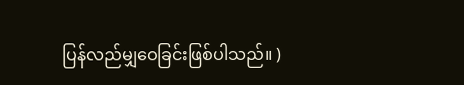ပြန်လည်မျှဝေခြင်းဖြစ်ပါသည်။ )